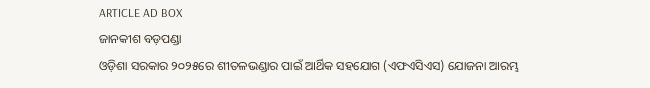ARTICLE AD BOX
ଜାନକୀଶ ବଡ଼ପଣ୍ଡା
ଓଡ଼ିଶା ସରକାର ୨୦୨୫ରେ ଶୀତଳଭଣ୍ଡାର ପାଇଁ ଆର୍ଥିକ ସହଯୋଗ (ଏଫଏସିଏସ) ଯୋଜନା ଆରମ୍ଭ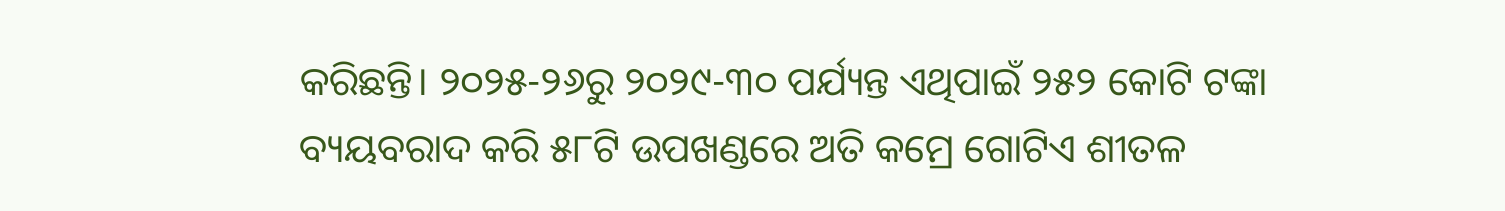କରିଛନ୍ତି। ୨୦୨୫-୨୬ରୁ ୨୦୨୯-୩୦ ପର୍ଯ୍ୟନ୍ତ ଏଥିପାଇଁ ୨୫୨ କୋଟି ଟଙ୍କା ବ୍ୟୟବରାଦ କରି ୫୮ଟି ଉପଖଣ୍ଡରେ ଅତି କମ୍ରେ ଗୋଟିଏ ଶୀତଳ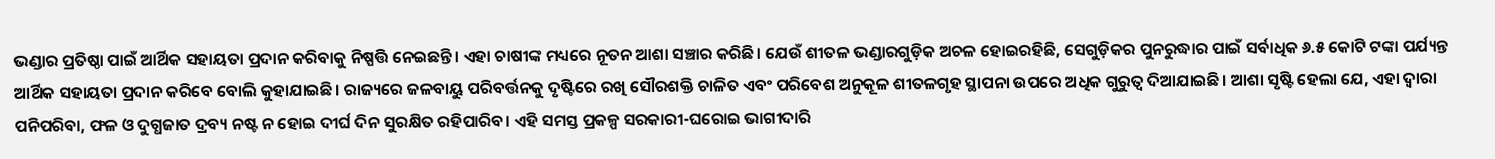ଭଣ୍ଡାର ପ୍ରତିଷ୍ଠା ପାଇଁ ଆର୍ଥିକ ସହାୟତା ପ୍ରଦାନ କରିବାକୁ ନିଷ୍ପତ୍ତି ନେଇଛନ୍ତି। ଏହା ଚାଷୀଙ୍କ ମଧ୍ୟରେ ନୂତନ ଆଶା ସଞ୍ଚାର କରିଛି। ଯେଉଁ ଶୀତଳ ଭଣ୍ଡାରଗୁଡ଼ିକ ଅଚଳ ହୋଇରହିଛି, ସେଗୁଡ଼ିକର ପୁନରୁଦ୍ଧାର ପାଇଁ ସର୍ବାଧିକ ୬.୫ କୋଟି ଟଙ୍କା ପର୍ଯ୍ୟନ୍ତ ଆର୍ଥିକ ସହାୟତା ପ୍ରଦାନ କରିବେ ବୋଲି କୁହାଯାଇଛି। ରାଜ୍ୟରେ ଜଳବାୟୁ ପରିବର୍ତ୍ତନକୁ ଦୃଷ୍ଟିରେ ରଖି ସୌରଶକ୍ତି ଚାଳିତ ଏବଂ ପରିବେଶ ଅନୁକୂଳ ଶୀତଳଗୃହ ସ୍ଥାପନା ଉପରେ ଅଧିକ ଗୁରୁତ୍ୱ ଦିଆଯାଇଛି। ଆଶା ସୃଷ୍ଟି ହେଲା ଯେ, ଏହା ଦ୍ୱାରା ପନିପରିବା, ଫଳ ଓ ଦୁଗ୍ଧଜାତ ଦ୍ରବ୍ୟ ନଷ୍ଟ ନ ହୋଇ ଦୀର୍ଘ ଦିନ ସୁରକ୍ଷିତ ରହିପାରିବ। ଏହି ସମସ୍ତ ପ୍ରକଳ୍ପ ସରକାରୀ-ଘରୋଇ ଭାଗୀଦାରି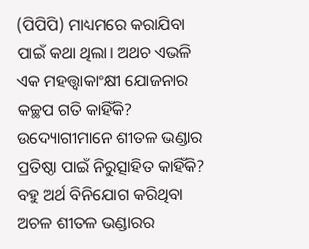(ପିପିପି) ମାଧ୍ୟମରେ କରାଯିବା ପାଇଁ କଥା ଥିଲା। ଅଥଚ ଏଭଳି ଏକ ମହତ୍ତ୍ବାକାଂକ୍ଷୀ ଯୋଜନାର କଚ୍ଛପ ଗତି କାହିଁକି? ଉଦ୍ୟୋଗୀମାନେ ଶୀତଳ ଭଣ୍ଡାର ପ୍ରତିଷ୍ଠା ପାଇଁ ନିରୁତ୍ସାହିତ କାହିଁକି? ବହୁ ଅର୍ଥ ବିନିଯୋଗ କରିଥିବା ଅଚଳ ଶୀତଳ ଭଣ୍ଡାରର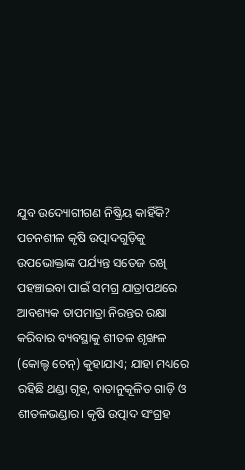ଯୁବ ଉଦ୍ୟୋଗୀଗଣ ନିଷ୍କ୍ରିୟ କାହିଁକି?
ପଚନଶୀଳ କୃଷି ଉତ୍ପାଦଗୁଡ଼ିକୁ ଉପଭୋକ୍ତାଙ୍କ ପର୍ଯ୍ୟନ୍ତ ସତେଜ ରଖି ପହଞ୍ଚାଇବା ପାଇଁ ସମଗ୍ର ଯାତ୍ରାପଥରେ ଆବଶ୍ୟକ ତାପମାତ୍ରା ନିରନ୍ତର ରକ୍ଷା କରିବାର ବ୍ୟବସ୍ଥାକୁ ଶୀତଳ ଶୃଙ୍ଖଳ (କୋଲ୍ଡ ଚେନ୍) କୁହାଯାଏ; ଯାହା ମଧ୍ୟରେ ରହିଛି ଥଣ୍ଡା ଗୃହ, ବାତାନୁକୂଳିତ ଗାଡ଼ି ଓ ଶୀତଳଭଣ୍ଡାର। କୃଷି ଉତ୍ପାଦ ସଂଗ୍ରହ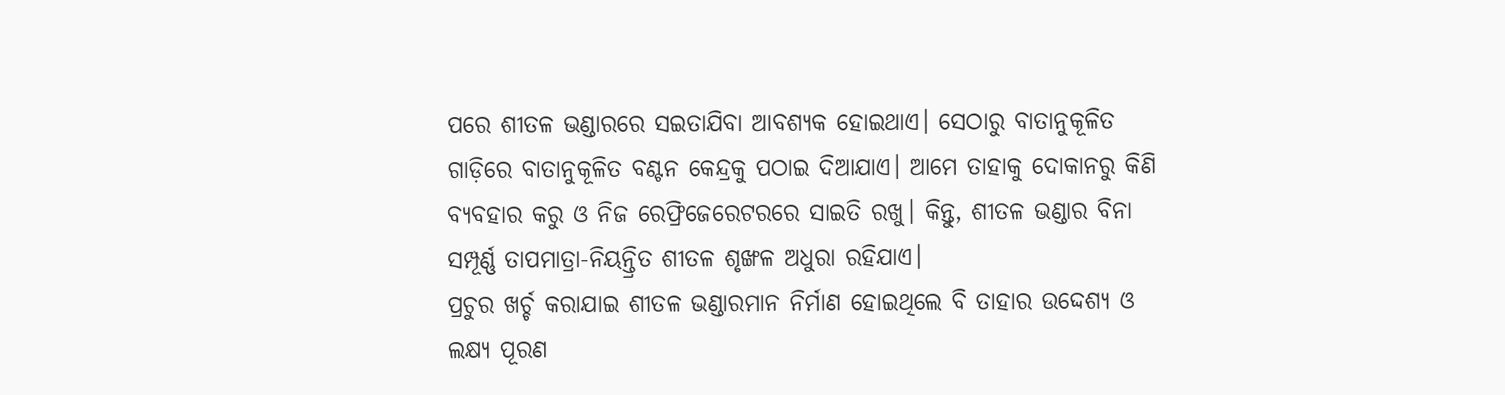ପରେ ଶୀତଳ ଭଣ୍ଡାରରେ ସଇତାଯିବା ଆବଶ୍ୟକ ହୋଇଥାଏ। ସେଠାରୁ ବାତାନୁକୂଳିତ ଗାଡ଼ିରେ ବାତାନୁକୂଳିତ ବଣ୍ଟନ କେନ୍ଦ୍ରକୁ ପଠାଇ ଦିଆଯାଏ। ଆମେ ତାହାକୁ ଦୋକାନରୁ କିଣି ବ୍ୟବହାର କରୁ ଓ ନିଜ ରେଫ୍ରିଜେରେଟରରେ ସାଇତି ରଖୁ। କିନ୍ତୁ, ଶୀତଳ ଭଣ୍ଡାର ବିନା ସମ୍ପୂର୍ଣ୍ଣ ତାପମାତ୍ରା-ନିୟନ୍ତ୍ରିତ ଶୀତଳ ଶୃଙ୍ଖଳ ଅଧୁରା ରହିଯାଏ।
ପ୍ରଚୁର ଖର୍ଚ୍ଚ କରାଯାଇ ଶୀତଳ ଭଣ୍ଡାରମାନ ନିର୍ମାଣ ହୋଇଥିଲେ ବି ତାହାର ଉଦ୍ଦେଶ୍ୟ ଓ ଲକ୍ଷ୍ୟ ପୂରଣ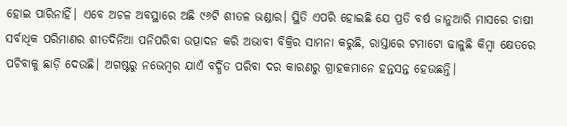ହୋଇ ପାରିନାହିଁ। ଏବେ ଅଚଳ ଅବସ୍ଥାରେ ଅଛି ୯୬ଟି ଶୀତଳ ଭଣ୍ଡାର। ସ୍ଥିତି ଏପରି ହୋଇଛି ଯେ ପ୍ରତି ବର୍ଷ ଜାନୁଆରି ମାସରେ ଚାଷୀ ସର୍ବାଧିକ ପରିମାଣର ଶୀତଦିନିଆ ପନିପରିବା ଉତ୍ପାଦନ କରି ଅଭାବୀ ବିକ୍ରିର ସାମନା କରୁଛି, ରାସ୍ତାରେ ଟମାଟୋ ଢାଳୁଛି କିମ୍ବା କ୍ଷେତରେ ପଚିବାକୁ ଛାଡ଼ି ଦେଉଛି। ଅଗଷ୍ଟରୁ ନଭେମ୍ବର ଯାଏଁ ବର୍ଦ୍ଧିତ ପରିବା ଦର କାରଣରୁ ଗ୍ରାହକମାନେ ହନ୍ତସନ୍ତ ହେଉଛନ୍ତି।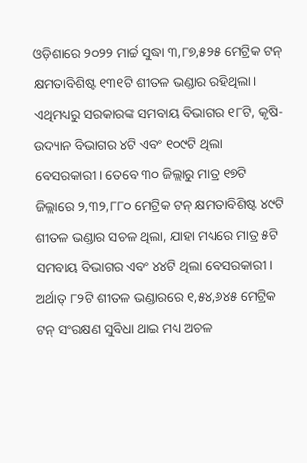ଓଡ଼ିଶାରେ ୨୦୨୨ ମାର୍ଚ୍ଚ ସୁଦ୍ଧା ୩,୮୭,୫୨୫ ମେଟ୍ରିକ ଟନ୍ କ୍ଷମତାବିଶିଷ୍ଟ ୧୩୧ଟି ଶୀତଳ ଭଣ୍ଡାର ରହିଥିଲା। ଏଥିମଧ୍ୟରୁ ସରକାରଙ୍କ ସମବାୟ ବିଭାଗର ୧୮ଟି, କୃଷି-ଉଦ୍ୟାନ ବିଭାଗର ୪ଟି ଏବଂ ୧୦୯ଟି ଥିଲା ବେସରକାରୀ। ତେବେ ୩୦ ଜିଲ୍ଲାରୁ ମାତ୍ର ୧୭ଟି ଜିଲ୍ଲାରେ ୨,୩୨,୮୮୦ ମେଟ୍ରିକ ଟନ୍ କ୍ଷମତାବିଶିଷ୍ଟ ୪୯ଟି ଶୀତଳ ଭଣ୍ଡାର ସଚଳ ଥିଲା, ଯାହା ମଧ୍ୟରେ ମାତ୍ର ୫ଟି ସମବାୟ ବିଭାଗର ଏବଂ ୪୪ଟି ଥିଲା ବେସରକାରୀ। ଅର୍ଥାତ୍ ୮୨ଟି ଶୀତଳ ଭଣ୍ଡାରରେ ୧,୫୪,୬୪୫ ମେଟ୍ରିକ ଟନ୍ ସଂରକ୍ଷଣ ସୁବିଧା ଥାଇ ମଧ୍ୟ ଅଚଳ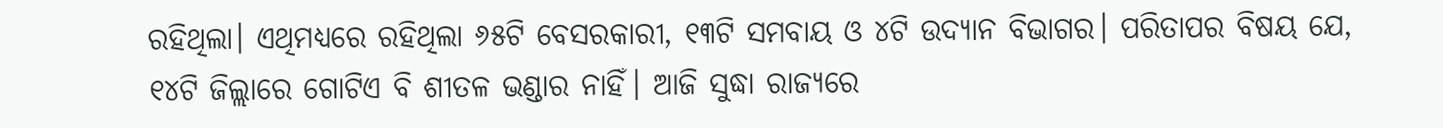ରହିଥିଲା। ଏଥିମଧ୍ୟରେ ରହିଥିଲା ୬୫ଟି ବେସରକାରୀ, ୧୩ଟି ସମବାୟ ଓ ୪ଟି ଉଦ୍ୟାନ ବିଭାଗର। ପରିତାପର ବିଷୟ ଯେ, ୧୪ଟି ଜିଲ୍ଲାରେ ଗୋଟିଏ ବି ଶୀତଳ ଭଣ୍ଡାର ନାହିଁ। ଆଜି ସୁଦ୍ଧା ରାଜ୍ୟରେ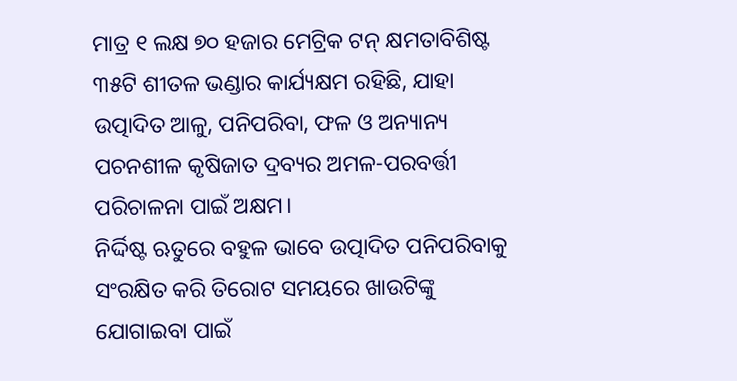ମାତ୍ର ୧ ଲକ୍ଷ ୭୦ ହଜାର ମେଟ୍ରିକ ଟନ୍ କ୍ଷମତାବିଶିଷ୍ଟ ୩୫ଟି ଶୀତଳ ଭଣ୍ଡାର କାର୍ଯ୍ୟକ୍ଷମ ରହିଛି, ଯାହା ଉତ୍ପାଦିତ ଆଳୁ, ପନିପରିବା, ଫଳ ଓ ଅନ୍ୟାନ୍ୟ ପଚନଶୀଳ କୃଷିଜାତ ଦ୍ରବ୍ୟର ଅମଳ-ପରବର୍ତ୍ତୀ ପରିଚାଳନା ପାଇଁ ଅକ୍ଷମ।
ନିର୍ଦ୍ଦିଷ୍ଟ ଋତୁରେ ବହୁଳ ଭାବେ ଉତ୍ପାଦିତ ପନିପରିବାକୁ ସଂରକ୍ଷିତ କରି ତିରୋଟ ସମୟରେ ଖାଉଟିଙ୍କୁ ଯୋଗାଇବା ପାଇଁ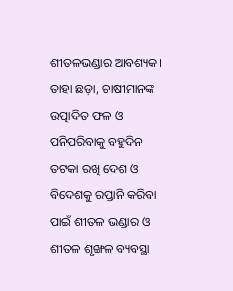ଶୀତଳଭଣ୍ଡାର ଆବଶ୍ୟକ। ତାହା ଛଡ଼ା, ଚାଷୀମାନଙ୍କ ଉତ୍ପାଦିତ ଫଳ ଓ ପନିପରିବାକୁ ବହୁଦିନ ତଟକା ରଖି ଦେଶ ଓ ବିଦେଶକୁ ରପ୍ତାନି କରିବା ପାଇଁ ଶୀତଳ ଭଣ୍ଡାର ଓ ଶୀତଳ ଶୃଙ୍ଖଳ ବ୍ୟବସ୍ଥା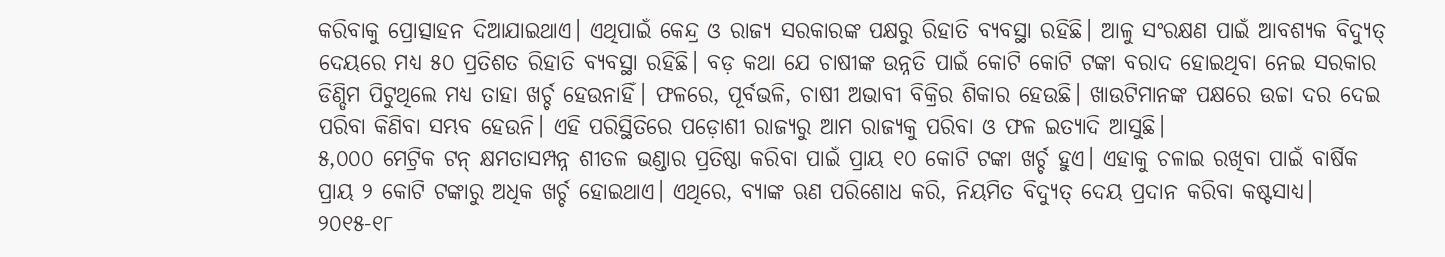କରିବାକୁ ପ୍ରୋତ୍ସାହନ ଦିଆଯାଇଥାଏ। ଏଥିପାଇଁ କେନ୍ଦ୍ର ଓ ରାଜ୍ୟ ସରକାରଙ୍କ ପକ୍ଷରୁ ରିହାତି ବ୍ୟବସ୍ଥା ରହିଛି। ଆଳୁ ସଂରକ୍ଷଣ ପାଇଁ ଆବଶ୍ୟକ ବିଦ୍ୟୁତ୍ ଦେୟରେ ମଧ୍ୟ ୫୦ ପ୍ରତିଶତ ରିହାତି ବ୍ୟବସ୍ଥା ରହିଛି। ବଡ଼ କଥା ଯେ ଚାଷୀଙ୍କ ଉନ୍ନତି ପାଇଁ କୋଟି କୋଟି ଟଙ୍କା ବରାଦ ହୋଇଥିବା ନେଇ ସରକାର ଡିଣ୍ଡିମ ପିଟୁଥିଲେ ମଧ୍ୟ ତାହା ଖର୍ଚ୍ଚ ହେଉନାହିଁ। ଫଳରେ, ପୂର୍ବଭଳି, ଚାଷୀ ଅଭାବୀ ବିକ୍ରିର ଶିକାର ହେଉଛି। ଖାଉଟିମାନଙ୍କ ପକ୍ଷରେ ଉଚ୍ଚା ଦର ଦେଇ ପରିବା କିଣିବା ସମ୍ଭବ ହେଉନି। ଏହି ପରିସ୍ଥିତିରେ ପଡ଼ୋଶୀ ରାଜ୍ୟରୁ ଆମ ରାଜ୍ୟକୁ ପରିବା ଓ ଫଳ ଇତ୍ୟାଦି ଆସୁଛି।
୫,୦୦୦ ମେଟ୍ରିକ ଟନ୍ କ୍ଷମତାସମ୍ପନ୍ନ ଶୀତଳ ଭଣ୍ଡାର ପ୍ରତିଷ୍ଠା କରିବା ପାଇଁ ପ୍ରାୟ ୧୦ କୋଟି ଟଙ୍କା ଖର୍ଚ୍ଚ ହୁଏ। ଏହାକୁ ଚଳାଇ ରଖିବା ପାଇଁ ବାର୍ଷିକ ପ୍ରାୟ ୨ କୋଟି ଟଙ୍କାରୁ ଅଧିକ ଖର୍ଚ୍ଚ ହୋଇଥାଏ। ଏଥିରେ, ବ୍ୟାଙ୍କ ଋଣ ପରିଶୋଧ କରି, ନିୟମିତ ବିଦ୍ୟୁତ୍ ଦେୟ ପ୍ରଦାନ କରିବା କଷ୍ଟସାଧ୍ୟ। ୨୦୧୫-୧୮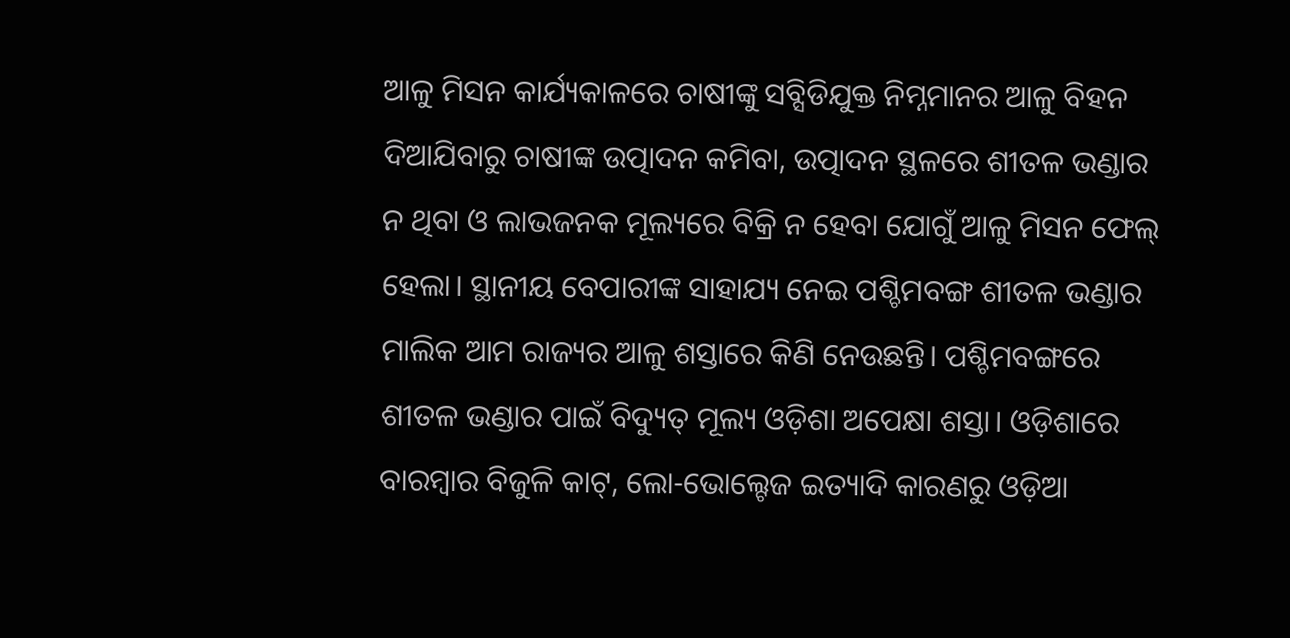ଆଳୁ ମିସନ କାର୍ଯ୍ୟକାଳରେ ଚାଷୀଙ୍କୁ ସବ୍ସିଡିଯୁକ୍ତ ନିମ୍ନମାନର ଆଳୁ ବିହନ ଦିଆଯିବାରୁ ଚାଷୀଙ୍କ ଉତ୍ପାଦନ କମିବା, ଉତ୍ପାଦନ ସ୍ଥଳରେ ଶୀତଳ ଭଣ୍ଡାର ନ ଥିବା ଓ ଲାଭଜନକ ମୂଲ୍ୟରେ ବିକ୍ରି ନ ହେବା ଯୋଗୁଁ ଆଳୁ ମିସନ ଫେଲ୍ ହେଲା। ସ୍ଥାନୀୟ ବେପାରୀଙ୍କ ସାହାଯ୍ୟ ନେଇ ପଶ୍ଚିମବଙ୍ଗ ଶୀତଳ ଭଣ୍ଡାର ମାଲିକ ଆମ ରାଜ୍ୟର ଆଳୁ ଶସ୍ତାରେ କିଣି ନେଉଛନ୍ତି। ପଶ୍ଚିମବଙ୍ଗରେ ଶୀତଳ ଭଣ୍ଡାର ପାଇଁ ବିଦ୍ୟୁତ୍ ମୂଲ୍ୟ ଓଡ଼ିଶା ଅପେକ୍ଷା ଶସ୍ତା। ଓଡ଼ିଶାରେ ବାରମ୍ବାର ବିଜୁଳି କାଟ୍, ଲୋ-ଭୋଲ୍ଟେଜ ଇତ୍ୟାଦି କାରଣରୁ ଓଡ଼ିଆ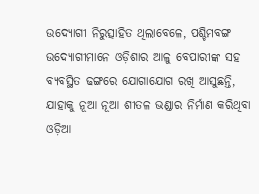ଉଦ୍ୟୋଗୀ ନିରୁତ୍ସାହିତ ଥିଲାବେଳେ, ପଶ୍ଚିମବଙ୍ଗ ଉଦ୍ୟୋଗୀମାନେ ଓଡ଼ିଶାର ଆଳୁ ବେପାରୀଙ୍କ ସହ ବ୍ୟବସ୍ଥିତ ଢଙ୍ଗରେ ଯୋଗାଯୋଗ ରଖି ଆସୁଛନ୍ତି, ଯାହାକୁ ନୂଆ ନୂଆ ଶୀତଳ ଭଣ୍ଡାର ନିର୍ମାଣ କରିଥିବା ଓଡ଼ିଆ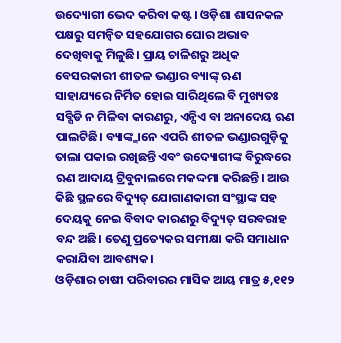ଉଦ୍ୟୋଗୀ ଭେଦ କରିବା କଷ୍ଟ। ଓଡ଼ିଶା ଶାସନକଳ ପକ୍ଷରୁ ସମନ୍ୱିତ ସହଯୋଗର ଘୋର ଅଭାବ ଦେଖିବାକୁ ମିଳୁଛି। ପ୍ରାୟ ଚାଳିଶରୁ ଅଧିକ ବେସରକାରୀ ଶୀତଳ ଭଣ୍ଡାର ବ୍ୟାଙ୍କ୍ ଋଣ ସାହାଯ୍ୟରେ ନିର୍ମିତ ହୋଇ ସାରିଥିଲେ ବି ମୁଖ୍ୟତଃ ସବ୍ସିଡି ନ ମିଳିବା କାରଣରୁ, ଏନ୍ପିଏ ବା ଅନାଦେୟ ଋଣ ପାଲଟିଛି। ବ୍ୟାଙ୍କ୍ମାନେ ଏପରି ଶୀତଳ ଭଣ୍ଡାରଗୁଡ଼ିକୁ ତାଲା ପକାଇ ରଖିଛନ୍ତି ଏବଂ ଉଦ୍ୟୋଗୀଙ୍କ ବିରୁଦ୍ଧରେ ଋଣ ଆଦାୟ ଟ୍ରିବୁନାଲରେ ମକଦ୍ଦମା କରିଛନ୍ତି। ଆଉ କିଛି ସ୍ଥଳରେ ବିଦ୍ୟୁତ୍ ଯୋଗାଣକାରୀ ସଂସ୍ଥାଙ୍କ ସହ ଦେୟକୁ ନେଇ ବିବାଦ କାରଣରୁ ବିଦ୍ୟୁତ୍ ସରବରାହ ବନ୍ଦ ଅଛି। ତେଣୁ ପ୍ରତ୍ୟେକର ସମୀକ୍ଷା କରି ସମାଧାନ କରାଯିବା ଆବଶ୍ୟକ।
ଓଡ଼ିଶାର ଚାଷୀ ପରିବାରର ମାସିକ ଆୟ ମାତ୍ର ୫,୧୧୨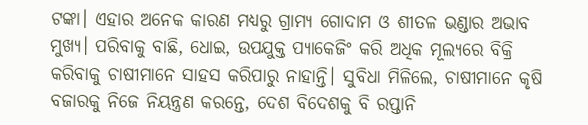ଟଙ୍କା। ଏହାର ଅନେକ କାରଣ ମଧ୍ୟରୁ ଗ୍ରାମ୍ୟ ଗୋଦାମ ଓ ଶୀତଳ ଭଣ୍ଡାର ଅଭାବ ମୁଖ୍ୟ। ପରିବାକୁ ବାଛି, ଧୋଇ, ଉପଯୁକ୍ତ ପ୍ୟାକେଜିଂ କରି ଅଧିକ ମୂଲ୍ୟରେ ବିକ୍ରି କରିବାକୁ ଚାଷୀମାନେ ସାହସ କରିପାରୁ ନାହାନ୍ତି। ସୁବିଧା ମିଳିଲେ, ଚାଷୀମାନେ କୃଷି ବଜାରକୁ ନିଜେ ନିୟନ୍ତ୍ରଣ କରନ୍ତେ, ଦେଶ ବିଦେଶକୁ ବି ରପ୍ତାନି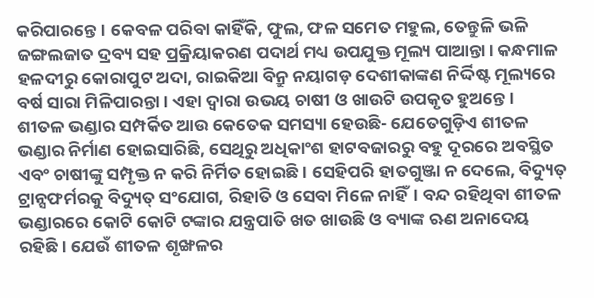କରିପାରନ୍ତେ। କେବଳ ପରିବା କାହିଁକି, ଫୁଲ, ଫଳ ସମେତ ମହୁଲ, ତେନ୍ତୁଳି ଭଳି ଜଙ୍ଗଲଜାତ ଦ୍ରବ୍ୟ ସହ ପ୍ରକ୍ରିୟାକରଣ ପଦାର୍ଥ ମଧ୍ୟ ଉପଯୁକ୍ତ ମୂଲ୍ୟ ପାଆନ୍ତା। କନ୍ଧମାଳ ହଳଦୀରୁ କୋରାପୁଟ ଅଦା, ରାଇକିଆ ବିନ୍ରୁ ନୟାଗଡ଼ ଦେଶୀକାଙ୍କଣ ନିର୍ଦ୍ଦିଷ୍ଟ ମୂଲ୍ୟରେ ବର୍ଷ ସାରା ମିଳିପାରନ୍ତା। ଏହା ଦ୍ବାରା ଉଭୟ ଚାଷୀ ଓ ଖାଉଟି ଉପକୃତ ହୁଅନ୍ତେ।
ଶୀତଳ ଭଣ୍ଡାର ସମ୍ପର୍କିତ ଆଉ କେତେକ ସମସ୍ୟା ହେଉଛି- ଯେତେଗୁଡ଼ିଏ ଶୀତଳ ଭଣ୍ଡାର ନିର୍ମାଣ ହୋଇସାରିଛି, ସେଥିରୁ ଅଧିକାଂଶ ହାଟବଜାରରୁ ବହୁ ଦୂରରେ ଅବସ୍ଥିତ ଏବଂ ଚାଷୀଙ୍କୁ ସମ୍ପୃକ୍ତ ନ କରି ନିର୍ମିତ ହୋଇଛି। ସେହିପରି ହାତଗୁଞ୍ଜା ନ ଦେଲେ, ବିଦ୍ୟୁତ୍ ଟ୍ରାନ୍ସଫର୍ମରକୁ ବିଦ୍ୟୁତ୍ ସଂଯୋଗ, ରିହାତି ଓ ସେବା ମିଳେ ନାହିଁ। ବନ୍ଦ ରହିଥିବା ଶୀତଳ ଭଣ୍ଡାରରେ କୋଟି କୋଟି ଟଙ୍କାର ଯନ୍ତ୍ରପାତି ଖତ ଖାଉଛି ଓ ବ୍ୟାଙ୍କ ଋଣ ଅନାଦେୟ ରହିଛି। ଯେଉଁ ଶୀତଳ ଶୃଙ୍ଖଳର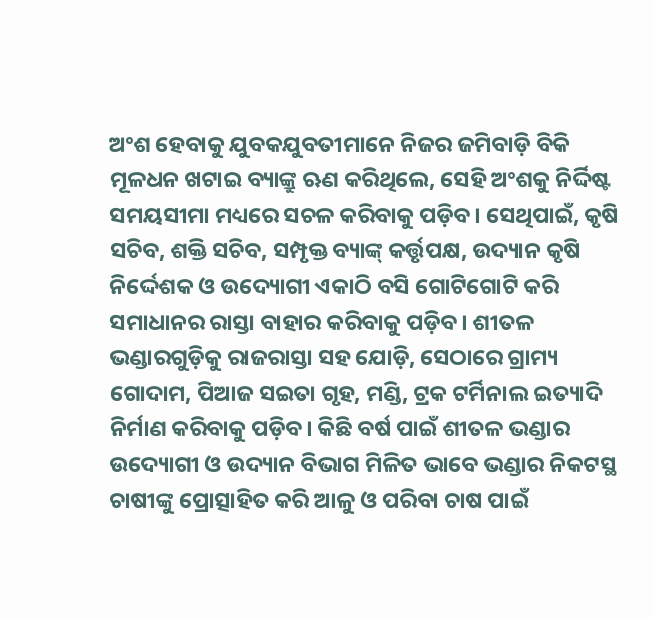ଅଂଶ ହେବାକୁ ଯୁବକଯୁବତୀମାନେ ନିଜର ଜମିବାଡ଼ି ବିକି ମୂଳଧନ ଖଟାଇ ବ୍ୟାଙ୍କ୍ରୁ ଋଣ କରିଥିଲେ, ସେହି ଅଂଶକୁ ନିର୍ଦ୍ଦିଷ୍ଟ ସମୟସୀମା ମଧ୍ୟରେ ସଚଳ କରିବାକୁ ପଡ଼ିବ। ସେଥିପାଇଁ, କୃଷି ସଚିବ, ଶକ୍ତି ସଚିବ, ସମ୍ପୃକ୍ତ ବ୍ୟାଙ୍କ୍ କର୍ତ୍ତୃପକ୍ଷ, ଉଦ୍ୟାନ କୃଷି ନିର୍ଦ୍ଦେଶକ ଓ ଉଦ୍ୟୋଗୀ ଏକାଠି ବସି ଗୋଟିଗୋଟି କରି ସମାଧାନର ରାସ୍ତା ବାହାର କରିବାକୁ ପଡ଼ିବ। ଶୀତଳ ଭଣ୍ଡାରଗୁଡ଼ିକୁ ରାଜରାସ୍ତା ସହ ଯୋଡ଼ି, ସେଠାରେ ଗ୍ରାମ୍ୟ ଗୋଦାମ, ପିଆଜ ସଇତା ଗୃହ, ମଣ୍ଡି, ଟ୍ରକ ଟର୍ମିନାଲ ଇତ୍ୟାଦି ନିର୍ମାଣ କରିବାକୁ ପଡ଼ିବ। କିଛି ବର୍ଷ ପାଇଁ ଶୀତଳ ଭଣ୍ଡାର ଉଦ୍ୟୋଗୀ ଓ ଉଦ୍ୟାନ ବିଭାଗ ମିଳିତ ଭାବେ ଭଣ୍ଡାର ନିକଟସ୍ଥ ଚାଷୀଙ୍କୁ ପ୍ରୋତ୍ସାହିତ କରି ଆଳୁ ଓ ପରିବା ଚାଷ ପାଇଁ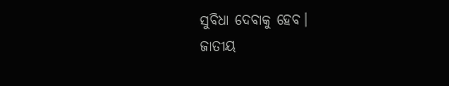ସୁବିଧା ଦେବାକୁ ହେବ।
ଜାତୀୟ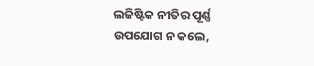ଲଜିଷ୍ଟିକ ନୀତିର ପୂର୍ଣ୍ଣ ଉପଯୋଗ ନ କଲେ,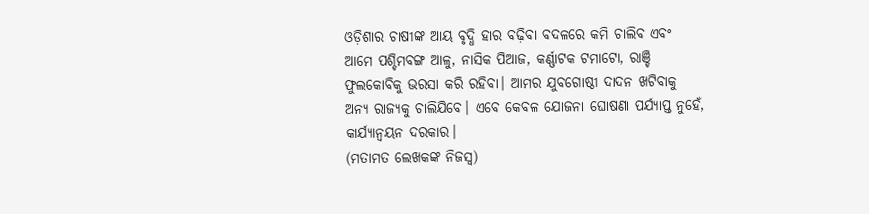ଓଡ଼ିଶାର ଚାଷୀଙ୍କ ଆୟ ବୃଦ୍ଧି ହାର ବଢ଼ିବା ବଦଳରେ କମି ଚାଲିବ ଏବଂ ଆମେ ପଶ୍ଚିମବଙ୍ଗ ଆଳୁ, ନାସିକ ପିଆଜ, କର୍ଣ୍ଣାଟକ ଟମାଟୋ, ରାଞ୍ଚି ଫୁଲକୋବିକୁ ଭରସା କରି ରହିବା। ଆମର ଯୁବଗୋଷ୍ଠୀ ଦାଦନ ଖଟିବାକୁ ଅନ୍ୟ ରାଜ୍ୟକୁ ଚାଲିଯିବେ। ଏବେ କେବଳ ଯୋଜନା ଘୋଷଣା ପର୍ଯ୍ୟାପ୍ତ ନୁହେଁ, କାର୍ଯ୍ୟାନ୍ବୟନ ଦରକାର।
(ମତାମତ ଲେଖକଙ୍କ ନିଜସ୍ବ)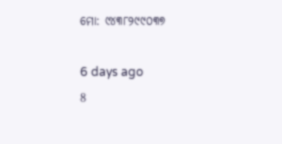ମୋ: ୯୪୩୮୨୯୯୦୩୭

6 days ago
8